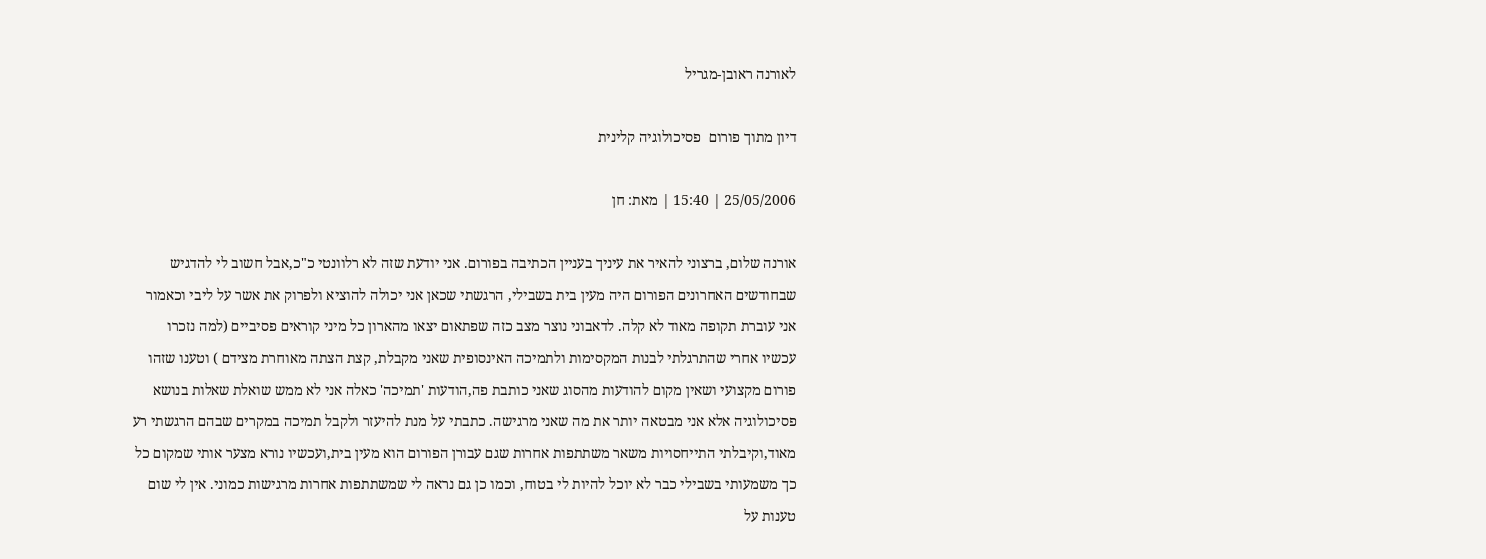לאורנה ראובן-מגריל

דיון מתוך פורום  פסיכולוגיה קלינית

25/05/2006 | 15:40 | מאת: חן

אורנה שלום, ברצוני להאיר את עיניך בעניין הכתיבה בפורום. אני יודעת שזה לא רלוונטי כ"כ,אבל חשוב לי להדגיש שבחודשים האחרונים הפורום היה מעין בית בשבילי, הרגשתי שכאן אני יכולה להוציא ולפרוק את אשר על ליבי וכאמור אני עוברת תקופה מאוד לא קלה. לדאבוני נוצר מצב כזה שפתאום יצאו מהארון כל מיני קוראים פסיביים (למה נזכרו עכשיו אחרי שהתרגלתי לבנות המקסימות ולתמיכה האינסופית שאני מקבלת, קצת הצתה מאוחרת מצידם ) וטענו שזהו פורום מקצועי ושאין מקום להודעות מהסוג שאני כותבת פה,הודעות 'תמיכה' כאלה אני לא ממש שואלת שאלות בנושא פסיכולוגיה אלא אני מבטאה יותר את מה שאני מרגישה. כתבתי על מנת להיעזר ולקבל תמיכה במקרים שבהם הרגשתי רע מאוד,וקיבלתי התייחסויות משאר משתתפות אחרות שגם עבורן הפורום הוא מעין בית,ועכשיו נורא מצער אותי שמקום כל כך משמעותי בשבילי כבר לא יוכל להיות לי בטוח, וכמו כן גם נראה לי שמשתתפות אחרות מרגישות כמוני. אין לי שום טענות על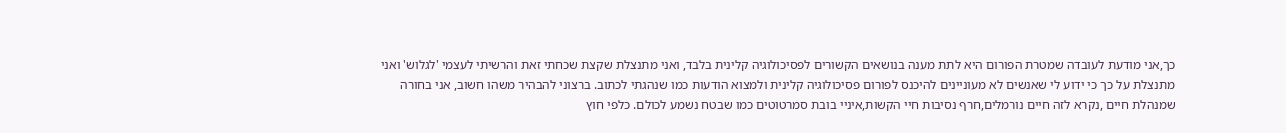כך,אני מודעת לעובדה שמטרת הפורום היא לתת מענה בנושאים הקשורים לפסיכולוגיה קלינית בלבד, ואני מתנצלת שקצת שכחתי זאת והרשיתי לעצמי 'לגלוש' ואני מתנצלת על כך כי ידוע לי שאנשים לא מעוניינים להיכנס לפורום פסיכולוגיה קלינית ולמצוא הודעות כמו שנהגתי לכתוב. ברצוני להבהיר משהו חשוב, אני בחורה שמנהלת חיים ,נקרא לזה חיים נורמלים,חרף נסיבות חיי הקשות,איניי בובת סמרטוטים כמו שבטח נשמע לכולם. כלפי חוץ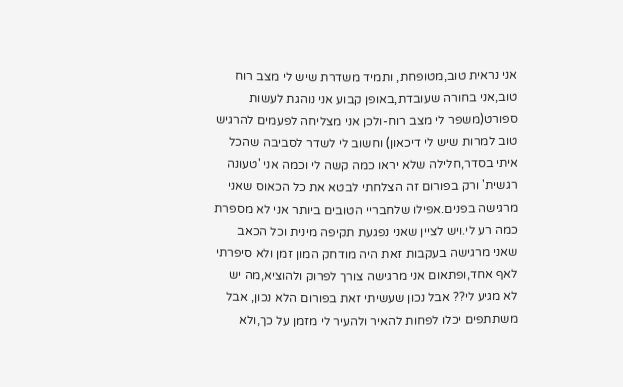אני נראית טוב,מטופחת, ותמיד משדרת שיש לי מצב רוח טוב,אני בחורה שעובדת,באופן קבוע אני נוהגת לעשות ספורט(משפר לי מצב רוח-ולכן אני מצליחה לפעמים להרגיש טוב למרות שיש לי דיכאון) וחשוב לי לשדר לסביבה שהכל איתי בסדר,חלילה שלא יראו כמה קשה לי וכמה אני 'טעונה רגשית' ורק בפורום זה הצלחתי לבטא את כל הכאוס שאני מרגישה בפנים.אפילו שלחבריי הטובים ביותר אני לא מספרת כמה רע לי.ויש לציין שאני נפגעת תקיפה מינית וכל הכאב שאני מרגישה בעקבות זאת היה מודחק המון זמן ולא סיפרתי לאף אחד,ופתאום אני מרגישה צורך לפרוק ולהוציא,מה יש לא מגיע לי?? אבל נכון שעשיתי זאת בפורום הלא נכון, אבל משתתפים יכלו לפחות להאיר ולהעיר לי מזמן על כך,ולא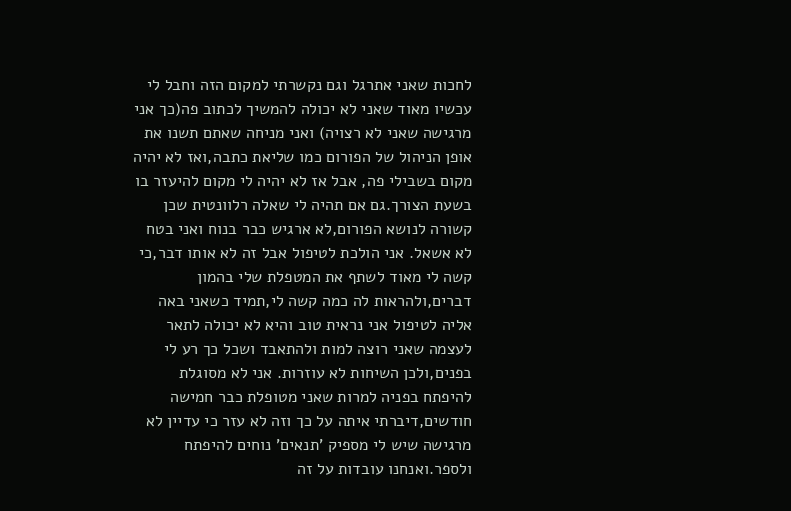לחכות שאני אתרגל וגם נקשרתי למקום הזה וחבל לי עכשיו מאוד שאני לא יכולה להמשיך לכתוב פה(כך אני מרגישה שאני לא רצויה) ואני מניחה שאתם תשנו את אופן הניהול של הפורום כמו שליאת כתבה,ואז לא יהיה מקום בשבילי פה, אבל אז לא יהיה לי מקום להיעזר בו בשעת הצורך.גם אם תהיה לי שאלה רלוונטית שכן קשורה לנושא הפורום,לא ארגיש כבר בנוח ואני בטח לא אשאל. אני הולכת לטיפול אבל זה לא אותו דבר,כי קשה לי מאוד לשתף את המטפלת שלי בהמון דברים,ולהראות לה כמה קשה לי,תמיד כשאני באה אליה לטיפול אני נראית טוב והיא לא יכולה לתאר לעצמה שאני רוצה למות ולהתאבד ושכל כך רע לי בפנים,ולכן השיחות לא עוזרות. אני לא מסוגלת להיפתח בפניה למרות שאני מטופלת כבר חמישה חודשים,דיברתי איתה על כך וזה לא עזר כי עדיין לא מרגישה שיש לי מספיק 'תנאים' נוחים להיפתח ולספר.ואנחנו עובדות על זה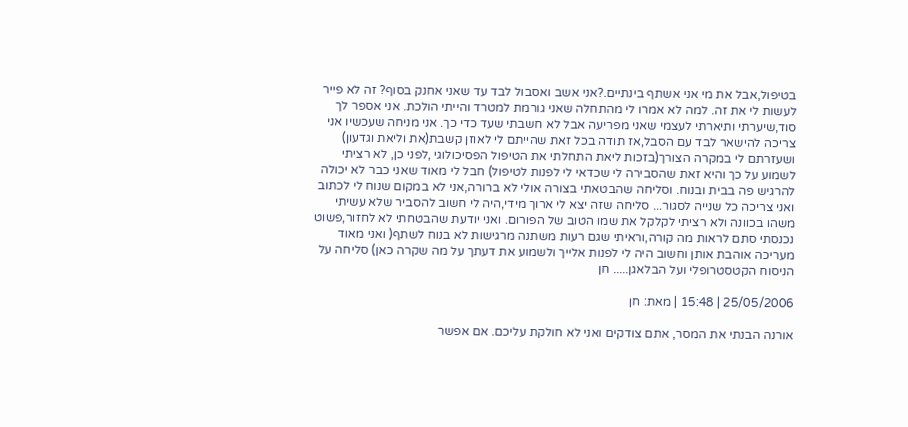בטיפול,אבל את מי אני אשתף בינתיים.?אני אשב ואסבול לבד עד שאני אחנק בסוף? זה לא פייר לעשות לי את זה. למה לא אמרו לי מהתחלה שאני גורמת למטרד והייתי הולכת. אני אספר לך סוד,שיערתי ותיארתי לעצמי שאני מפריעה אבל לא חשבתי שעד כדי כך. אני מניחה שעכשיו אני צריכה להישאר לבד עם הסבל,אז תודה בכל זאת שהייתם לי לאוזן קשבת(את וליאת וגדעון) ושעזרתם לי במקרה הצורך(בזכות ליאת התחלתי את הטיפול הפסיכולוגי ,לפני כן, לא רציתי לשמוע על כך והיא זאת שהסבירה לי שכדאי לי לפנות לטיפול) חבל לי מאוד שאני כבר לא יכולה להרגיש פה בבית ובנוח. וסליחה שהבטאתי בצורה אולי לא ברורה,אני לא במקום שנוח לי לכתוב ואני צריכה כל שנייה לסגור... סליחה שזה יצא לי ארוך מידי,היה לי חשוב להסביר שלא עשיתי משהו בכוונה ולא רציתי לקלקל את שמו הטוב של הפורום. ואני יודעת שהבטחתי לא לחזור,פשוט נכנסתי סתם לראות מה קורה,וראיתי שגם רעות משתנה מרגישות לא בנוח לשתף( ואני מאוד מעריכה אוהבת אותן וחשוב היה לי לפנות אלייך ולשמוע את דעתך על מה שקרה כאן) סליחה על הניסוח הקטסטרופלי ועל הבלאגן..... חן

25/05/2006 | 15:48 | מאת: חן

אורנה הבנתי את המסר, אתם צודקים ואני לא חולקת עליכם. אם אפשר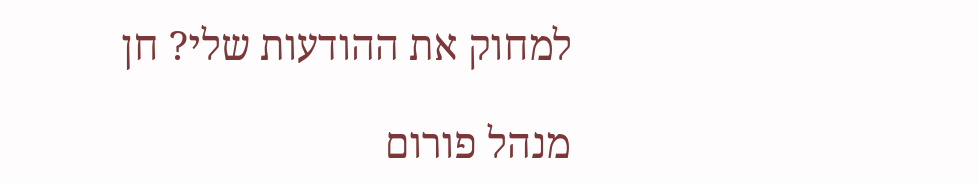למחוק את ההודעות שלי? חן

מנהל פורום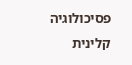פסיכולוגיה קלינית